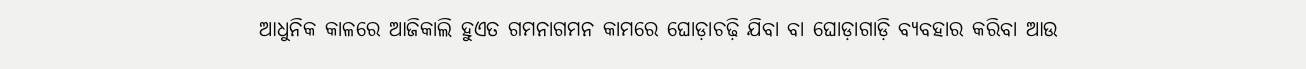ଆଧୁନିକ କାଳରେ ଆଜିକାଲି ହୁଏତ ଗମନାଗମନ କାମରେ ଘୋଡ଼ାଚଢ଼ି ଯିବା ବା ଘୋଡ଼ାଗାଡ଼ି ବ୍ୟବହାର କରିବା ଆଉ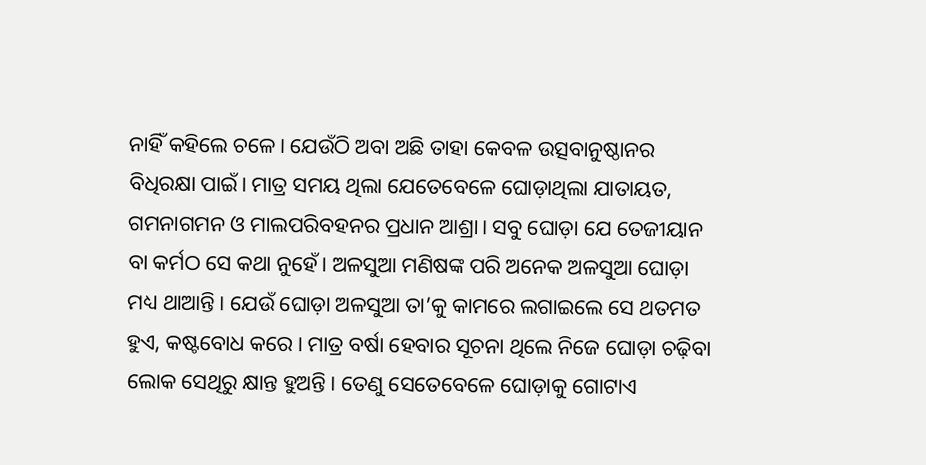ନାହିଁ କହିଲେ ଚଳେ। ଯେଉଁଠି ଅବା ଅଛି ତାହା କେବଳ ଉତ୍ସବାନୁଷ୍ଠାନର ବିଧିରକ୍ଷା ପାଇଁ। ମାତ୍ର ସମୟ ଥିଲା ଯେତେବେଳେ ଘୋଡ଼ାଥିଲା ଯାତାୟତ, ଗମନାଗମନ ଓ ମାଲପରିବହନର ପ୍ରଧାନ ଆଶ୍ରା। ସବୁ ଘୋଡ଼ା ଯେ ତେଜୀୟାନ ବା କର୍ମଠ ସେ କଥା ନୁହେଁ। ଅଳସୁଆ ମଣିଷଙ୍କ ପରି ଅନେକ ଅଳସୁଆ ଘୋଡ଼ା ମଧ୍ୟ ଥାଆନ୍ତି। ଯେଉଁ ଘୋଡ଼ା ଅଳସୁଆ ତା’କୁ କାମରେ ଲଗାଇଲେ ସେ ଥତମତ ହୁଏ, କଷ୍ଟବୋଧ କରେ। ମାତ୍ର ବର୍ଷା ହେବାର ସୂଚନା ଥିଲେ ନିଜେ ଘୋଡ଼ା ଚଢ଼ିବା ଲୋକ ସେଥିରୁ କ୍ଷାନ୍ତ ହୁଅନ୍ତି। ତେଣୁ ସେତେବେଳେ ଘୋଡ଼ାକୁ ଗୋଟାଏ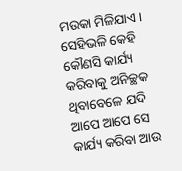ମଉକା ମିଳିଯାଏ। ସେହିଭଳି କେହି କୌଣସି କାର୍ଯ୍ୟ କରିବାକୁ ଅନିଚ୍ଛକ ଥିବାବେଳେ ଯଦି ଆପେ ଆପେ ସେ କାର୍ଯ୍ୟ କରିବା ଆଉ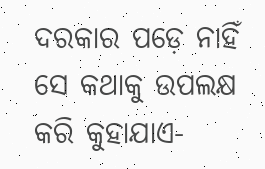ଦରକାର ପଡ଼େ ନାହିଁ ସେ କଥାକୁ ଉପଲକ୍ଷ କରି କୁହାଯାଏ-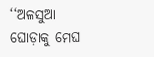‘‘ଅଳସୁଆ ଘୋଡ଼ାକୁ ମେଘ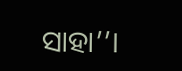ସାହା’’।